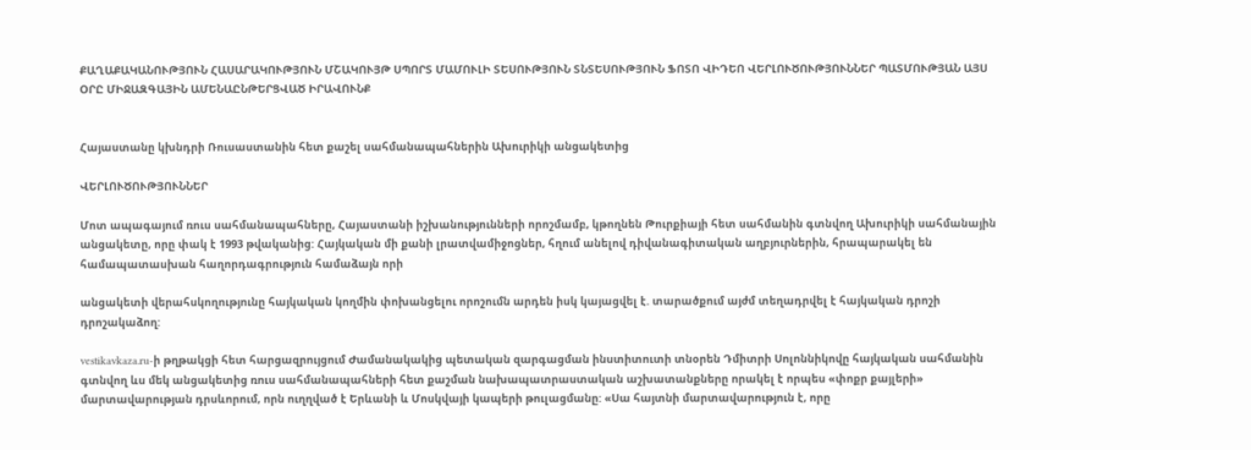ՔԱՂԱՔԱԿԱՆՈՒԹՅՈՒՆ ՀԱՍԱՐԱԿՈՒԹՅՈՒՆ ՄՇԱԿՈՒՅԹ ՍՊՈՐՏ ՄԱՄՈՒԼԻ ՏԵՍՈՒԹՅՈՒՆ ՏՆՏԵՍՈՒԹՅՈՒՆ ՖՈՏՈ ՎԻԴԵՈ ՎԵՐԼՈՒԾՈՒԹՅՈՒՆՆԵՐ ՊԱՏՄՈՒԹՅԱՆ ԱՅՍ ՕՐԸ ՄԻՋԱԶԳԱՅԻՆ ԱՄԵՆԱԸՆԹԵՐՑՎԱԾ ԻՐԱՎՈՒՆՔ


Հայաստանը կխնդրի Ռուսաստանին հետ քաշել սահմանապահներին Ախուրիկի անցակետից

ՎԵՐԼՈՒԾՈՒԹՅՈՒՆՆԵՐ

Մոտ ապագայում ռուս սահմանապահները, Հայաստանի իշխանությունների որոշմամբ, կթողնեն Թուրքիայի հետ սահմանին գտնվող Ախուրիկի սահմանային անցակետը, որը փակ է 1993 թվականից: Հայկական մի քանի լրատվամիջոցներ, հղում անելով դիվանագիտական աղբյուրներին, հրապարակել են համապատասխան հաղորդագրություն համաձայն որի

անցակետի վերահսկողությունը հայկական կողմին փոխանցելու որոշումն արդեն իսկ կայացվել է. տարածքում այժմ տեղադրվել է հայկական դրոշի դրոշակաձող:

vestikavkaza.ru-ի թղթակցի հետ հարցազրույցում Ժամանակակից պետական զարգացման ինստիտուտի տնօրեն Դմիտրի Սոլոննիկովը հայկական սահմանին գտնվող ևս մեկ անցակետից ռուս սահմանապահների հետ քաշման նախապատրաստական աշխատանքները որակել է որպես «փոքր քայլերի» մարտավարության դրսևորում, որն ուղղված է Երևանի և Մոսկվայի կապերի թուլացմանը: «Սա հայտնի մարտավարություն է, որը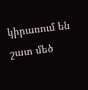կիրառում են շատ մեծ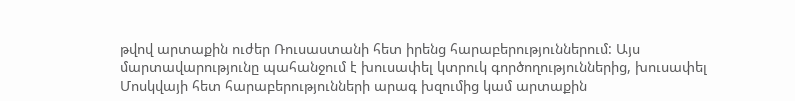թվով արտաքին ուժեր Ռուսաստանի հետ իրենց հարաբերություններում: Այս մարտավարությունը պահանջում է խուսափել կտրուկ գործողություններից, խուսափել Մոսկվայի հետ հարաբերությունների արագ խզումից կամ արտաքին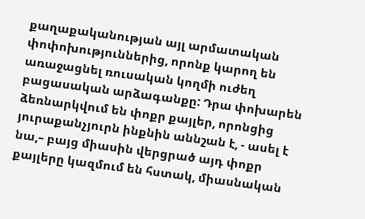քաղաքականության այլ արմատական փոփոխություններից, որոնք կարող են առաջացնել ռուսական կողմի ուժեղ բացասական արձագանքը: Դրա փոխարեն ձեռնարկվում են փոքր քայլեր, որոնցից յուրաքանչյուրն ինքնին աննշան է, - ասել է նա,– բայց միասին վերցրած այդ փոքր քայլերը կազմում են հստակ, միասնական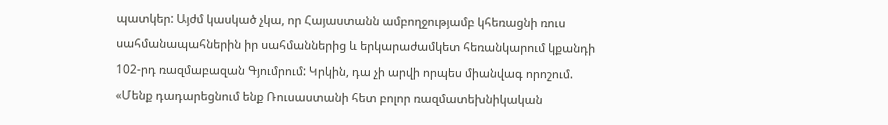պատկեր: Այժմ կասկած չկա, որ Հայաստանն ամբողջությամբ կհեռացնի ռուս սահմանապահներին իր սահմաններից և երկարաժամկետ հեռանկարում կքանդի 102-րդ ռազմաբազան Գյումրում: Կրկին, դա չի արվի որպես միանվագ որոշում. «Մենք դադարեցնում ենք Ռուսաստանի հետ բոլոր ռազմատեխնիկական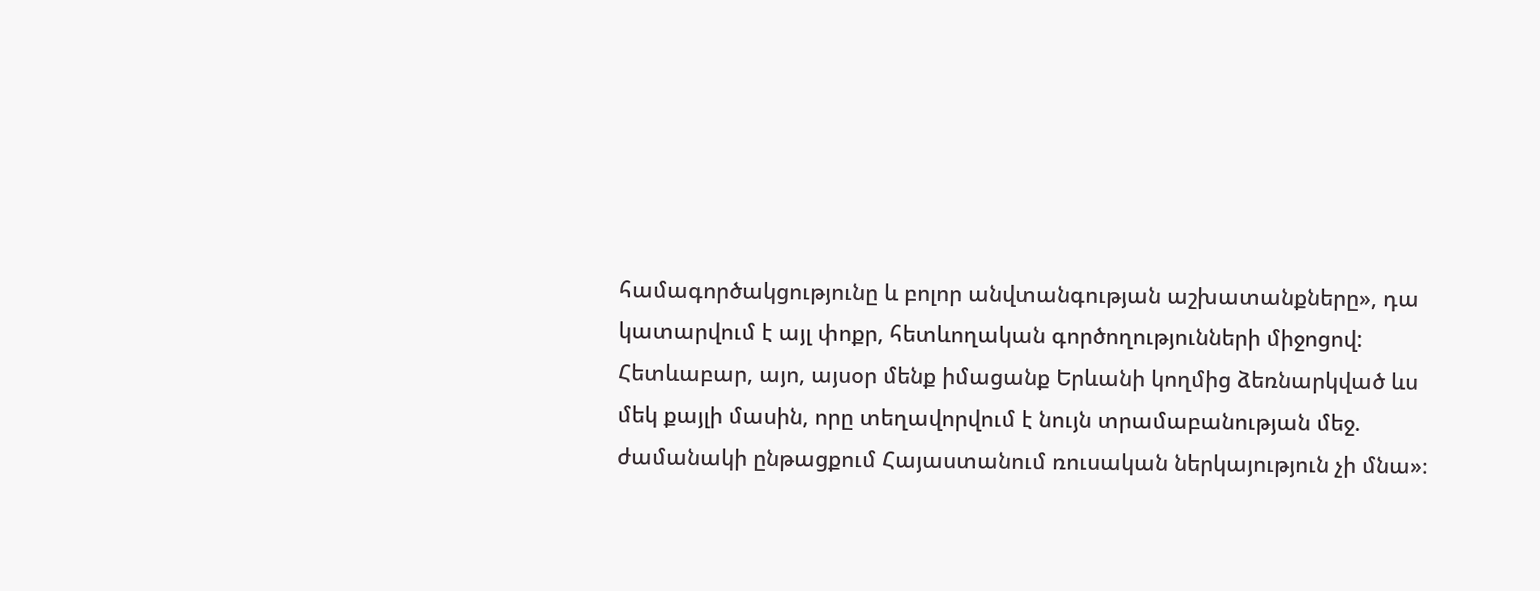համագործակցությունը և բոլոր անվտանգության աշխատանքները», դա կատարվում է այլ փոքր, հետևողական գործողությունների միջոցով: Հետևաբար, այո, այսօր մենք իմացանք Երևանի կողմից ձեռնարկված ևս մեկ քայլի մասին, որը տեղավորվում է նույն տրամաբանության մեջ. ժամանակի ընթացքում Հայաստանում ռուսական ներկայություն չի մնա»։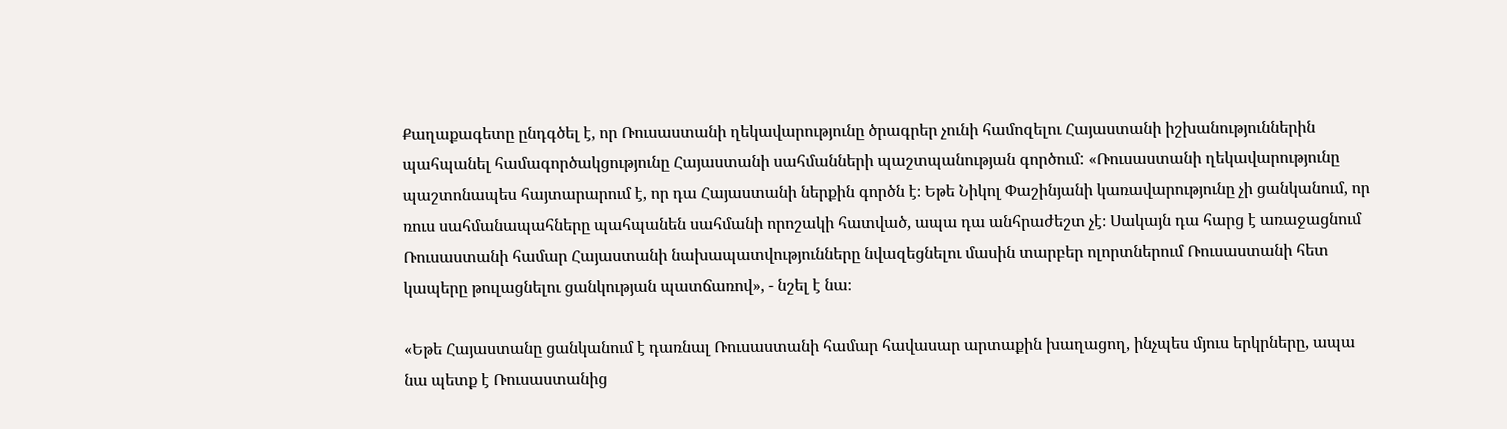Քաղաքագետը ընդգծել է, որ Ռուսաստանի ղեկավարությունը ծրագրեր չունի համոզելու Հայաստանի իշխանություններին պահպանել համագործակցությունը Հայաստանի սահմանների պաշտպանության գործում: «Ռուսաստանի ղեկավարությունը պաշտոնապես հայտարարում է, որ դա Հայաստանի ներքին գործն է։ Եթե Նիկոլ Փաշինյանի կառավարությունը չի ցանկանում, որ ռուս սահմանապահները պահպանեն սահմանի որոշակի հատված, ապա դա անհրաժեշտ չէ։ Սակայն դա հարց է առաջացնում Ռուսաստանի համար Հայաստանի նախապատվությունները նվազեցնելու մասին տարբեր ոլորտներում Ռուսաստանի հետ կապերը թուլացնելու ցանկության պատճառով», - նշել է նա։

«Եթե Հայաստանը ցանկանում է դառնալ Ռուսաստանի համար հավասար արտաքին խաղացող, ինչպես մյուս երկրները, ապա նա պետք է Ռուսաստանից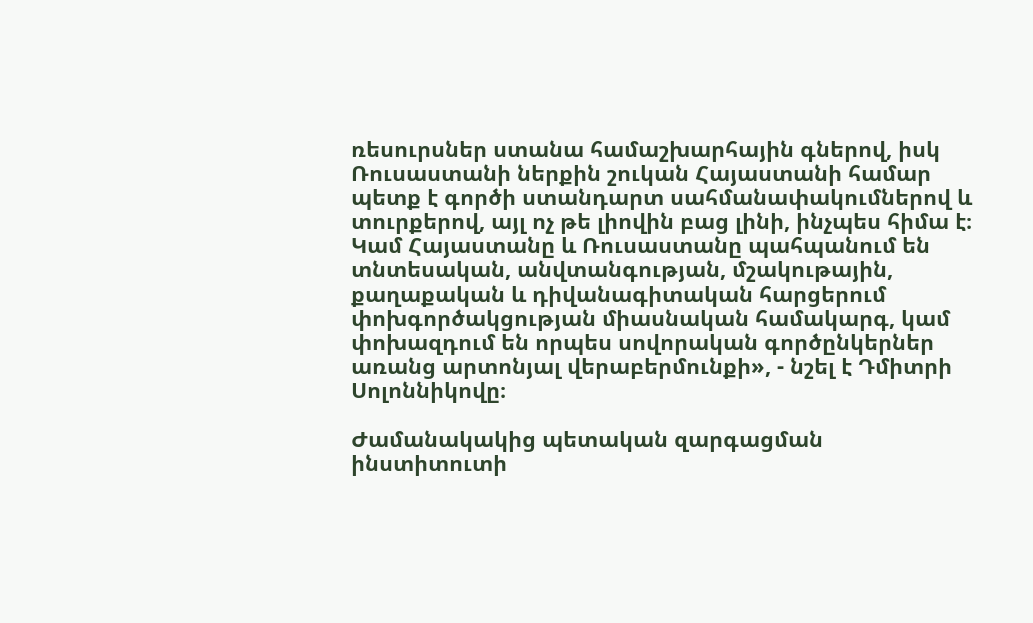ռեսուրսներ ստանա համաշխարհային գներով, իսկ Ռուսաստանի ներքին շուկան Հայաստանի համար պետք է գործի ստանդարտ սահմանափակումներով և տուրքերով, այլ ոչ թե լիովին բաց լինի, ինչպես հիմա է։ Կամ Հայաստանը և Ռուսաստանը պահպանում են տնտեսական, անվտանգության, մշակութային, քաղաքական և դիվանագիտական հարցերում փոխգործակցության միասնական համակարգ, կամ փոխազդում են որպես սովորական գործընկերներ առանց արտոնյալ վերաբերմունքի», - նշել է Դմիտրի Սոլոննիկովը։

Ժամանակակից պետական զարգացման ինստիտուտի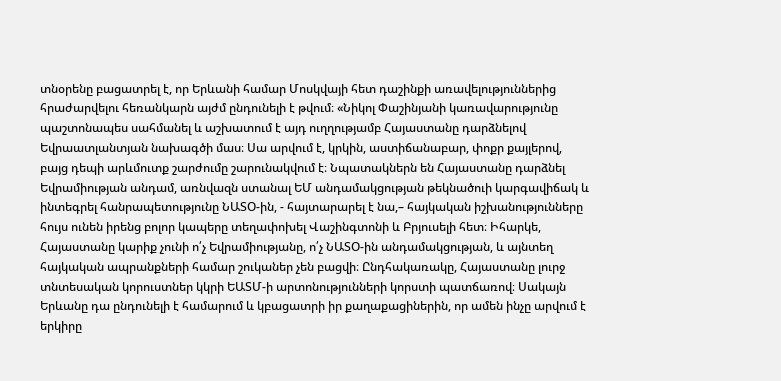տնօրենը բացատրել է, որ Երևանի համար Մոսկվայի հետ դաշինքի առավելություններից հրաժարվելու հեռանկարն այժմ ընդունելի է թվում։ «Նիկոլ Փաշինյանի կառավարությունը պաշտոնապես սահմանել և աշխատում է այդ ուղղությամբ Հայաստանը դարձնելով Եվրաատլանտյան նախագծի մաս։ Սա արվում է, կրկին, աստիճանաբար, փոքր քայլերով, բայց դեպի արևմուտք շարժումը շարունակվում է։ Նպատակներն են Հայաստանը դարձնել Եվրամիության անդամ, առնվազն ստանալ ԵՄ անդամակցության թեկնածուի կարգավիճակ և ինտեգրել հանրապետությունը ՆԱՏՕ-ին, - հայտարարել է նա,– հայկական իշխանությունները հույս ունեն իրենց բոլոր կապերը տեղափոխել Վաշինգտոնի և Բրյուսելի հետ։ Իհարկե, Հայաստանը կարիք չունի ո՛չ Եվրամիությանը, ո՛չ ՆԱՏՕ-ին անդամակցության, և այնտեղ հայկական ապրանքների համար շուկաներ չեն բացվի։ Ընդհակառակը, Հայաստանը լուրջ տնտեսական կորուստներ կկրի ԵԱՏՄ-ի արտոնությունների կորստի պատճառով։ Սակայն Երևանը դա ընդունելի է համարում և կբացատրի իր քաղաքացիներին, որ ամեն ինչը արվում է երկիրը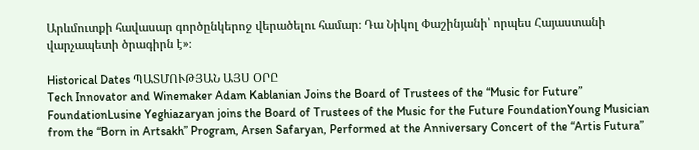Արևմուտքի հավասար գործընկերոջ վերածելու համար։ Դա Նիկոլ Փաշինյանի՝ որպես Հայաստանի վարչապետի ծրագիրն է»։

Historical Dates ՊԱՏՄՈՒԹՅԱՆ ԱՅՍ ՕՐԸ
Tech Innovator and Winemaker Adam Kablanian Joins the Board of Trustees of the “Music for Future” FoundationLusine Yeghiazaryan joins the Board of Trustees of the Music for the Future FoundationYoung Musician from the “Born in Artsakh” Program, Arsen Safaryan, Performed at the Anniversary Concert of the “Artis Futura”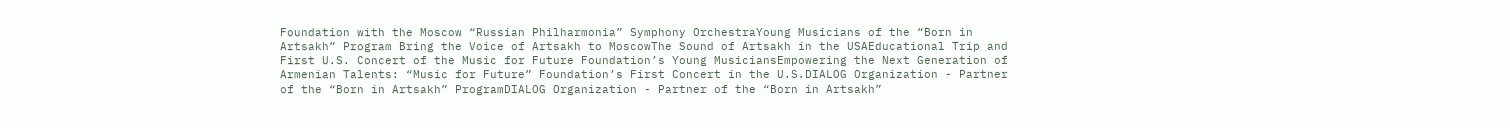Foundation with the Moscow “Russian Philharmonia” Symphony OrchestraYoung Musicians of the “Born in Artsakh” Program Bring the Voice of Artsakh to MoscowThe Sound of Artsakh in the USAEducational Trip and First U.S. Concert of the Music for Future Foundation’s Young MusiciansEmpowering the Next Generation of Armenian Talents: “Music for Future” Foundation’s First Concert in the U.S.DIALOG Organization - Partner of the “Born in Artsakh” ProgramDIALOG Organization - Partner of the “Born in Artsakh”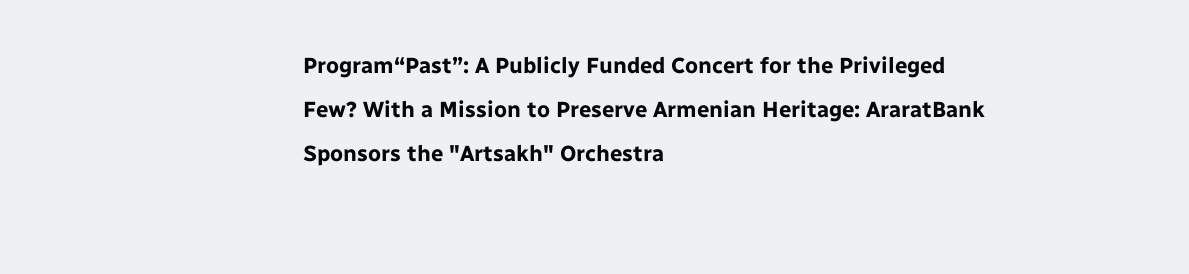Program“Past”: A Publicly Funded Concert for the Privileged Few? With a Mission to Preserve Armenian Heritage: AraratBank Sponsors the "Artsakh" Orchestra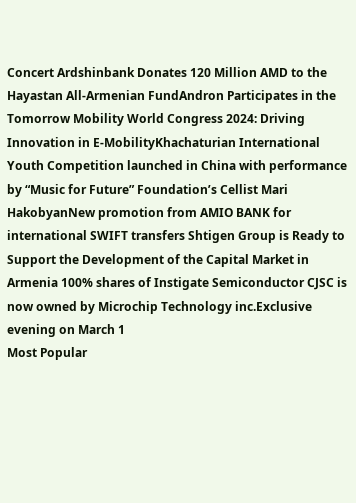Concert Ardshinbank Donates 120 Million AMD to the Hayastan All-Armenian FundAndron Participates in the Tomorrow Mobility World Congress 2024: Driving Innovation in E-MobilityKhachaturian International Youth Competition launched in China with performance by “Music for Future” Foundation’s Cellist Mari HakobyanNew promotion from AMIO BANK for international SWIFT transfers Shtigen Group is Ready to Support the Development of the Capital Market in Armenia 100% shares of Instigate Semiconductor CJSC is now owned by Microchip Technology inc.Exclusive evening on March 1
Most Popular